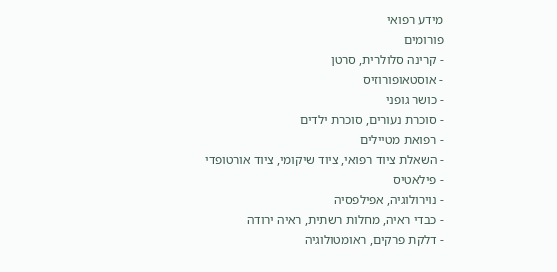מידע רפואי
פורומים
- קרינה סלולרית, סרטן
- אוסטאופורוזיס
- כושר גופני
- סוכרת נעורים, סוכרת ילדים
- רפואת מטיילים
- השאלת ציוד רפואי, ציוד שיקומי, ציוד אורטופדי
- פילאטיס
- נוירולוגיה, אפילפסיה
- כבדי ראיה, מחלות רשתית, ראיה ירודה
- דלקת פרקים, ראומטולוגיה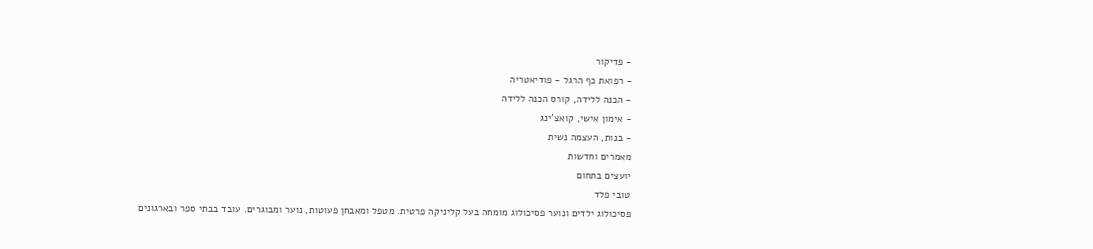- פדיקור
- רפואת כף הרגל - פודיאטריה
- הכנה ללידה, קורס הכנה ללידה
- אימון אישי, קואצ'ינג
- בנות, העצמה נשית
מאמרים וחדשות
יועצים בתחום
טובי פלד
פסיכולוג ילדים ונוער פסיכולוג מומחה בעל קליניקה פרטית. מטפל ומאבחן פעוטות, נוער ומבוגרים. עובד בבתי ספר ובארגונים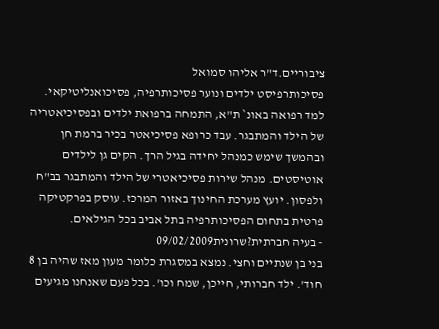ציבוריים.ד"ר אליהו סמואל
פסיכותרפיסט ילדים ונוער פסיכותרפיה, פסיכואנליטיקאי. למד רפואה באונ` ת"א, התמחה ברפואת ילדים ובפסיכיאטריה של הילד והמתבגר. עבד כרופא פסיכיאטר בכיר ברמת חן ובהמשך שימש כמנהל יחידה בגיל הרך. הקים גן לילדים אוטיסטים. מנהל שירות פסיכיאטרי של הילד והמתבגר בב"ח ולפסון. יועץ מערכת החינוך באזור המרכז. עוסק בפרקטיקה פרטית בתחום הפסיכותרפיה בתל אביב בכל הגילאים.
- בעיה חברתית?שרונית09/02/2009
בני בן שנתיים וחצי. נמצא במסגרת כלומר מעון מאז שהיה בן 8 חוד'. ילד חברותי, חייכן, שמח וכו'. בכל פעם שאנחנו מגיעים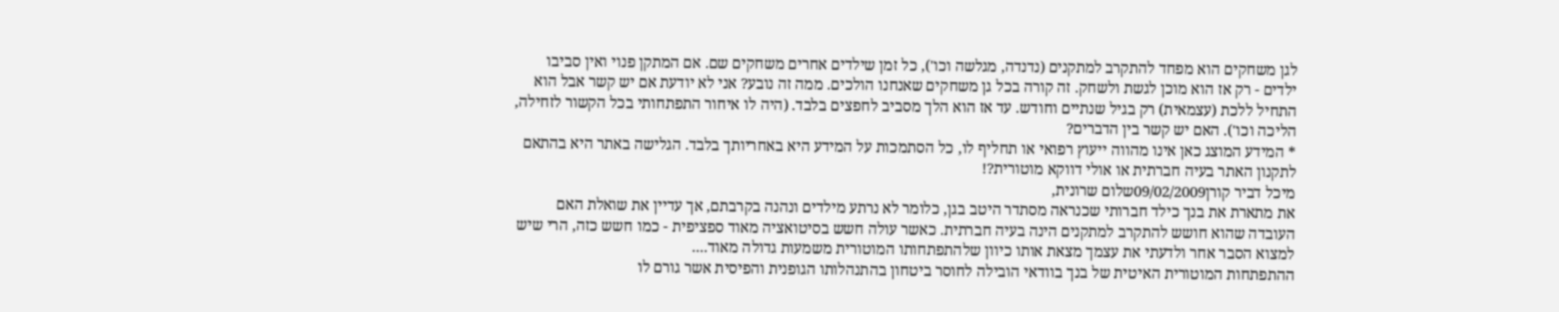לגן משחקים הוא מפחד להתקרב למתקנים (נדנדה, מגלשה וכו'), כל זמן שילדים אחרים משחקים שם. אם המתקן פנוי ואין סביבו ילדים - רק אז הוא מוכן לגשת ולשחק. זה קורה בכל גן משחקים שאנחנו הולכים. ממה זה נובע? אני לא יודעת אם יש קשר אבל הוא התחיל ללכת (עצמאית) רק בגיל שנתיים וחודש. עד אז הוא הלך מסביב לחפצים בלבד. (היה לו איחור התפתחותי בכל הקשור לזחילה, הליכה וכו'). האם יש קשר בין הדברים?
* המידע המוצג כאן אינו מהווה ייעוץ רפואי או תחליף לו, כל הסתמכות על המידע היא באחריותך בלבד. הגלישה באתר היא בהתאם לתקנון האתר בעיה חברתית או אולי דווקא מוטורית?!
מיכל דביר קורן09/02/2009שלום שרונית,
את מתארת את בנך כילד חברותי שכנראה מסתדר היטב בגן, כלומר לא נרתע מילדים ונהנה בקרבתם, אך עדיין את שואלת האם העובדה שהוא חושש להתקרב למתקנים הינה בעיה חברתית. כאשר עולה חשש בסיטואציה מאוד ספציפית - כמו חשש כזה, הרי שיש למצוא הסבר אחר ולדעתי את עצמך מצאת אותו כיוון שלהתפתחותו המוטורית משמעות גדולה מאוד....
ההתפתחות המוטורית האיטית של בנך בוודאי הובילה לחוסר ביטחון בהתנהלותו הגופנית והפיסית אשר גורם לו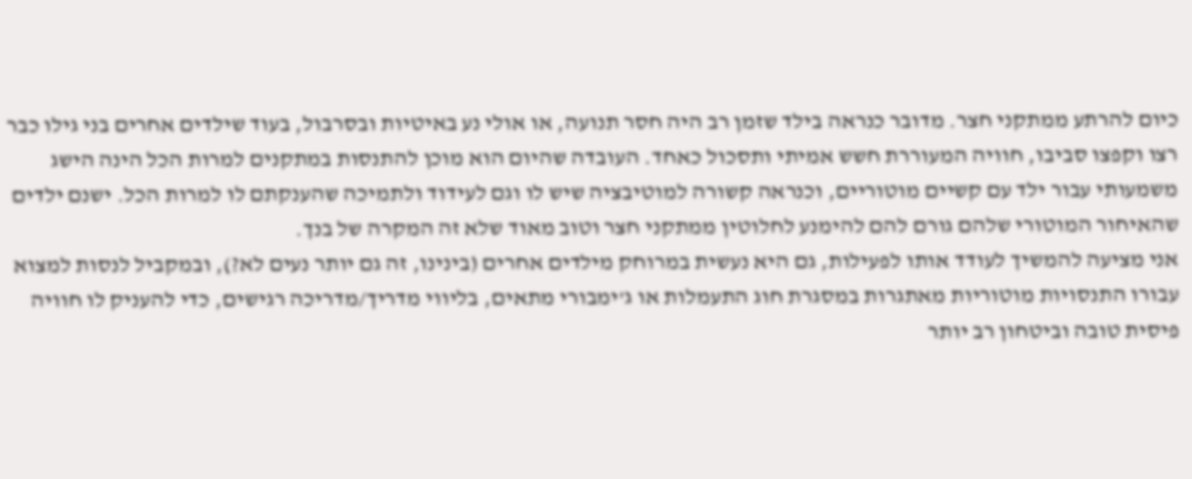כיום להרתע ממתקני חצר. מדובר כנראה בילד שזמן רב היה חסר תנועה, או אולי נע באיטיות ובסרבול, בעוד שילדים אחרים בני גילו כבר רצו וקפצו סביבו, חוויה המעוררת חשש אמיתי ותסכול כאחד. העובדה שהיום הוא מוכן להתנסות במתקנים למרות הכל הינה הישג משמעותי עבור ילד עם קשיים מוטוריים, וכנראה קשורה למוטיבציה שיש לו וגם לעידוד ולתמיכה שהענקתם לו למרות הכל. ישנם ילדים שהאיחור המוטורי שלהם גורם להם להימנע לחלוטין ממתקני חצר וטוב מאוד שלא זה המקרה של בנך.
אני מציעה להמשיך לעודד אותו לפעילות, גם היא נעשית במרוחק מילדים אחרים (בינינו, זה גם יותר נעים לא?), ובמקביל לנסות למצוא עבורו התנסויות מוטוריות מאתגרות במסגרת חוג התעמלות או ג'ימבורי מתאים, בליווי מדריך/מדריכה רגישים, כדי להעניק לו חוויה פיסית טובה וביטחון רב יותר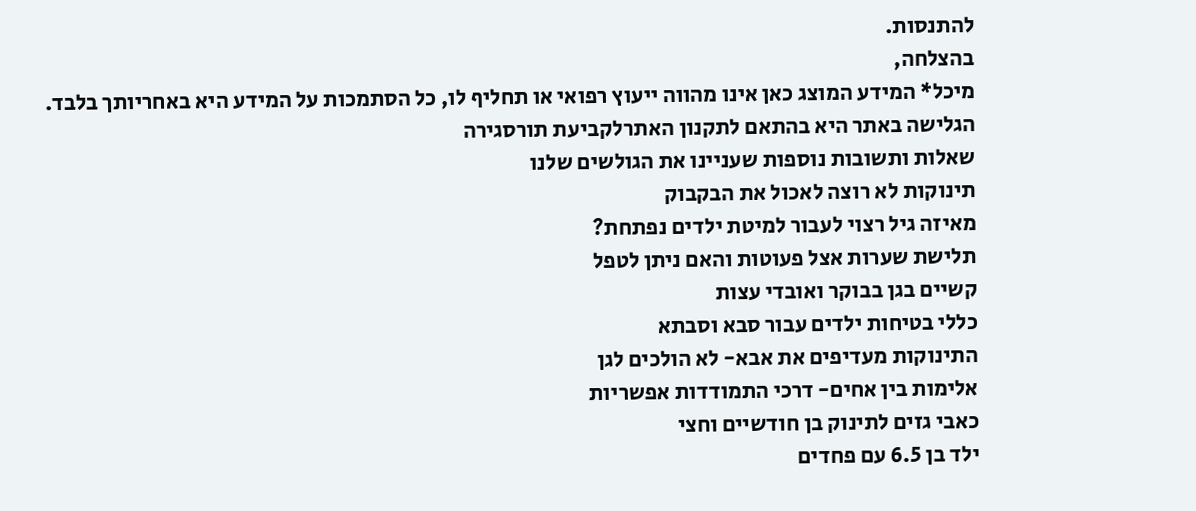להתנסות.
בהצלחה,
מיכל* המידע המוצג כאן אינו מהווה ייעוץ רפואי או תחליף לו, כל הסתמכות על המידע היא באחריותך בלבד. הגלישה באתר היא בהתאם לתקנון האתרלקביעת תורסגירה
שאלות ותשובות נוספות שעניינו את הגולשים שלנו
תינוקות לא רוצה לאכול את הבקבוק
מאיזה גיל רצוי לעבור למיטת ילדים נפתחת?
תלישת שערות אצל פעוטות והאם ניתן לטפל
קשיים בגן בבוקר ואובדי עצות
כללי בטיחות ילדים עבור סבא וסבתא
התינוקות מעדיפים את אבא- לא הולכים לגן
אלימות בין אחים- דרכי התמודדות אפשריות
כאבי גזים לתינוק בן חודשיים וחצי
ילד בן 6.5 עם פחדים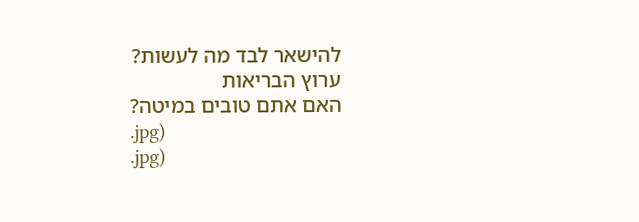להישאר לבד מה לעשות?
ערוץ הבריאות
האם אתם טובים במיטה?
.jpg)
.jpg)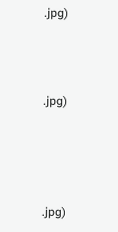.jpg)



.jpg)




.jpg)